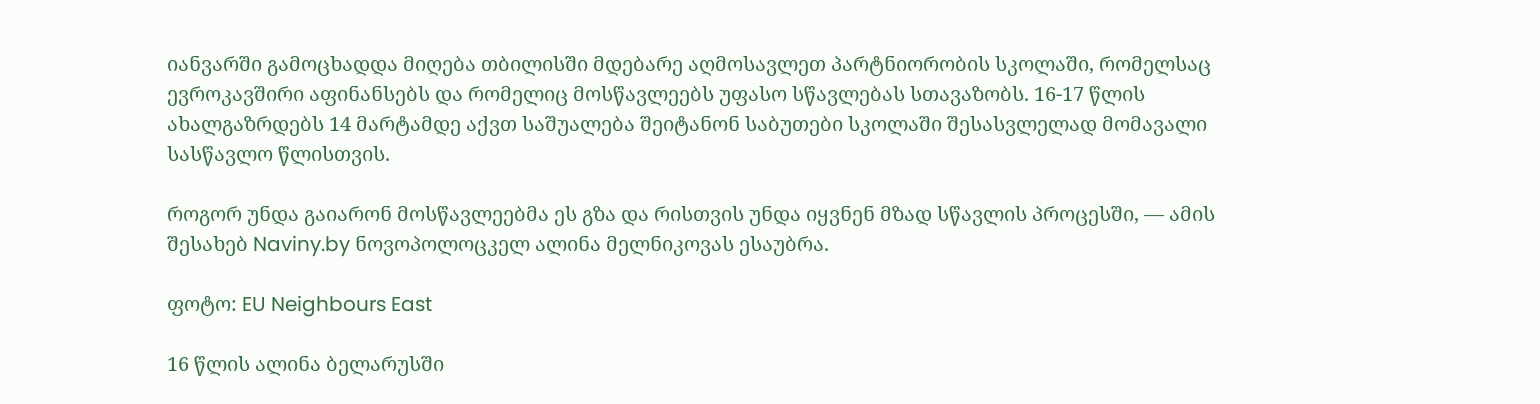იანვარში გამოცხადდა მიღება თბილისში მდებარე აღმოსავლეთ პარტნიორობის სკოლაში, რომელსაც ევროკავშირი აფინანსებს და რომელიც მოსწავლეებს უფასო სწავლებას სთავაზობს. 16-17 წლის ახალგაზრდებს 14 მარტამდე აქვთ საშუალება შეიტანონ საბუთები სკოლაში შესასვლელად მომავალი სასწავლო წლისთვის.

როგორ უნდა გაიარონ მოსწავლეებმა ეს გზა და რისთვის უნდა იყვნენ მზად სწავლის პროცესში, — ამის შესახებ Naviny.by ნოვოპოლოცკელ ალინა მელნიკოვას ესაუბრა.

ფოტო: EU Neighbours East

16 წლის ალინა ბელარუსში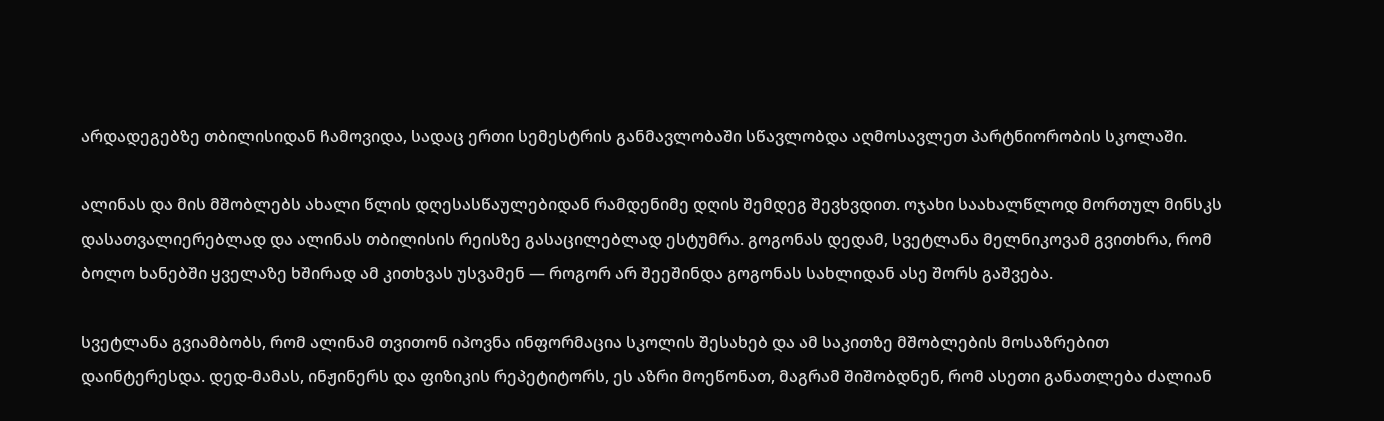არდადეგებზე თბილისიდან ჩამოვიდა, სადაც ერთი სემესტრის განმავლობაში სწავლობდა აღმოსავლეთ პარტნიორობის სკოლაში.

ალინას და მის მშობლებს ახალი წლის დღესასწაულებიდან რამდენიმე დღის შემდეგ შევხვდით. ოჯახი საახალწლოდ მორთულ მინსკს დასათვალიერებლად და ალინას თბილისის რეისზე გასაცილებლად ესტუმრა. გოგონას დედამ, სვეტლანა მელნიკოვამ გვითხრა, რომ ბოლო ხანებში ყველაზე ხშირად ამ კითხვას უსვამენ — როგორ არ შეეშინდა გოგონას სახლიდან ასე შორს გაშვება.

სვეტლანა გვიამბობს, რომ ალინამ თვითონ იპოვნა ინფორმაცია სკოლის შესახებ და ამ საკითზე მშობლების მოსაზრებით დაინტერესდა. დედ-მამას, ინჟინერს და ფიზიკის რეპეტიტორს, ეს აზრი მოეწონათ, მაგრამ შიშობდნენ, რომ ასეთი განათლება ძალიან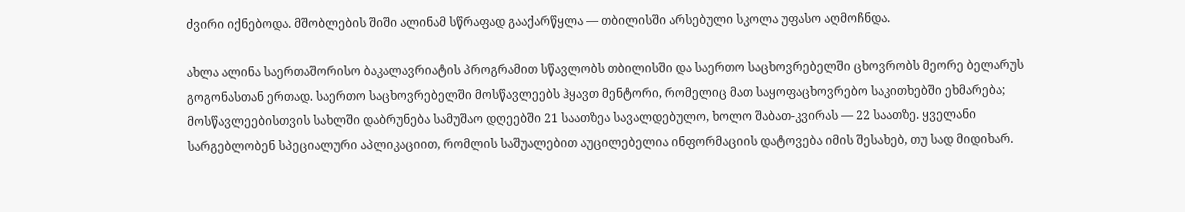ძვირი იქნებოდა. მშობლების შიში ალინამ სწრაფად გააქარწყლა — თბილისში არსებული სკოლა უფასო აღმოჩნდა.

ახლა ალინა საერთაშორისო ბაკალავრიატის პროგრამით სწავლობს თბილისში და საერთო საცხოვრებელში ცხოვრობს მეორე ბელარუს გოგონასთან ერთად. საერთო საცხოვრებელში მოსწავლეებს ჰყავთ მენტორი, რომელიც მათ საყოფაცხოვრებო საკითხებში ეხმარება; მოსწავლეებისთვის სახლში დაბრუნება სამუშაო დღეებში 21 საათზეა სავალდებულო, ხოლო შაბათ-კვირას — 22 საათზე. ყველანი სარგებლობენ სპეციალური აპლიკაციით, რომლის საშუალებით აუცილებელია ინფორმაციის დატოვება იმის შესახებ, თუ სად მიდიხარ.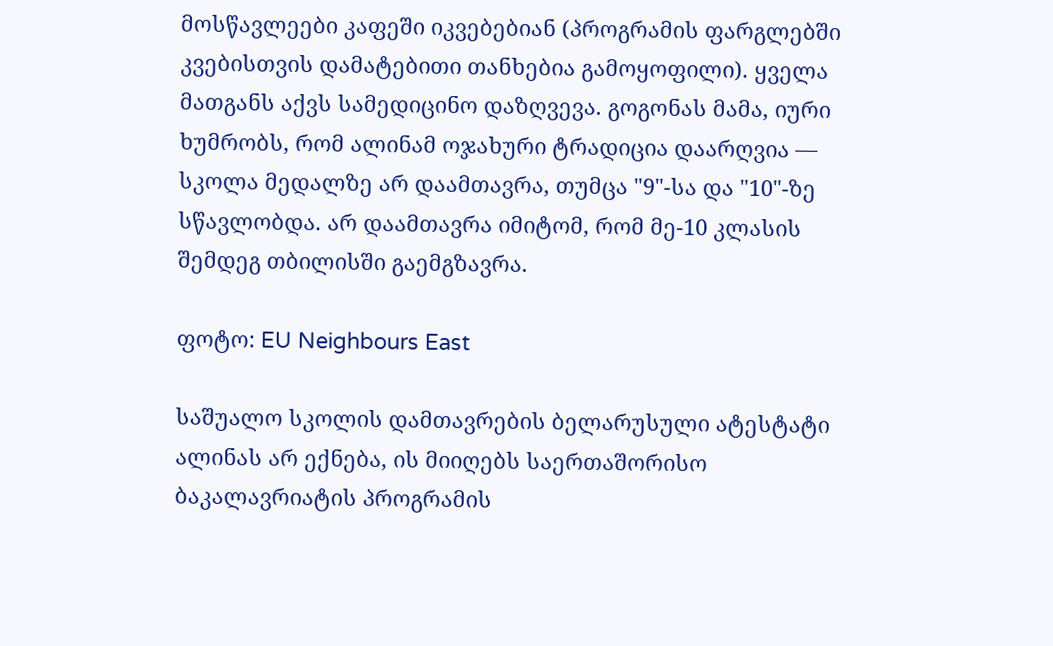მოსწავლეები კაფეში იკვებებიან (პროგრამის ფარგლებში კვებისთვის დამატებითი თანხებია გამოყოფილი). ყველა მათგანს აქვს სამედიცინო დაზღვევა. გოგონას მამა, იური ხუმრობს, რომ ალინამ ოჯახური ტრადიცია დაარღვია — სკოლა მედალზე არ დაამთავრა, თუმცა "9"-სა და "10"-ზე სწავლობდა. არ დაამთავრა იმიტომ, რომ მე-10 კლასის შემდეგ თბილისში გაემგზავრა.

ფოტო: EU Neighbours East

საშუალო სკოლის დამთავრების ბელარუსული ატესტატი ალინას არ ექნება, ის მიიღებს საერთაშორისო ბაკალავრიატის პროგრამის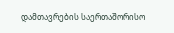დამთავრების საერთაშორისო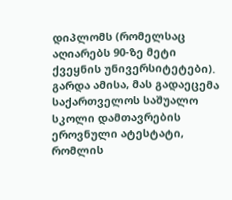დიპლომს (რომელსაც აღიარებს 90-ზე მეტი ქვეყნის უნივერსიტეტები). გარდა ამისა, მას გადაეცემა საქართველოს საშუალო სკოლი დამთავრების ეროვნული ატესტატი, რომლის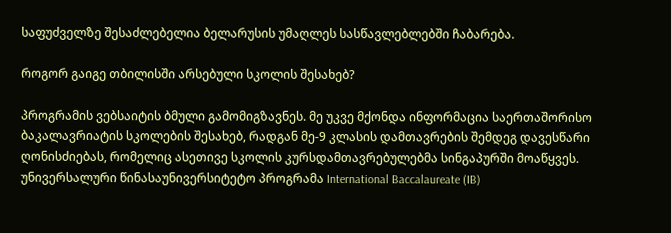საფუძველზე შესაძლებელია ბელარუსის უმაღლეს სასწავლებლებში ჩაბარება.

როგორ გაიგე თბილისში არსებული სკოლის შესახებ?

პროგრამის ვებსაიტის ბმული გამომიგზავნეს. მე უკვე მქონდა ინფორმაცია საერთაშორისო ბაკალავრიატის სკოლების შესახებ, რადგან მე-9 კლასის დამთავრების შემდეგ დავესწარი ღონისძიებას, რომელიც ასეთივე სკოლის კურსდამთავრებულებმა სინგაპურში მოაწყვეს. უნივერსალური წინასაუნივერსიტეტო პროგრამა International Baccalaureate (IB)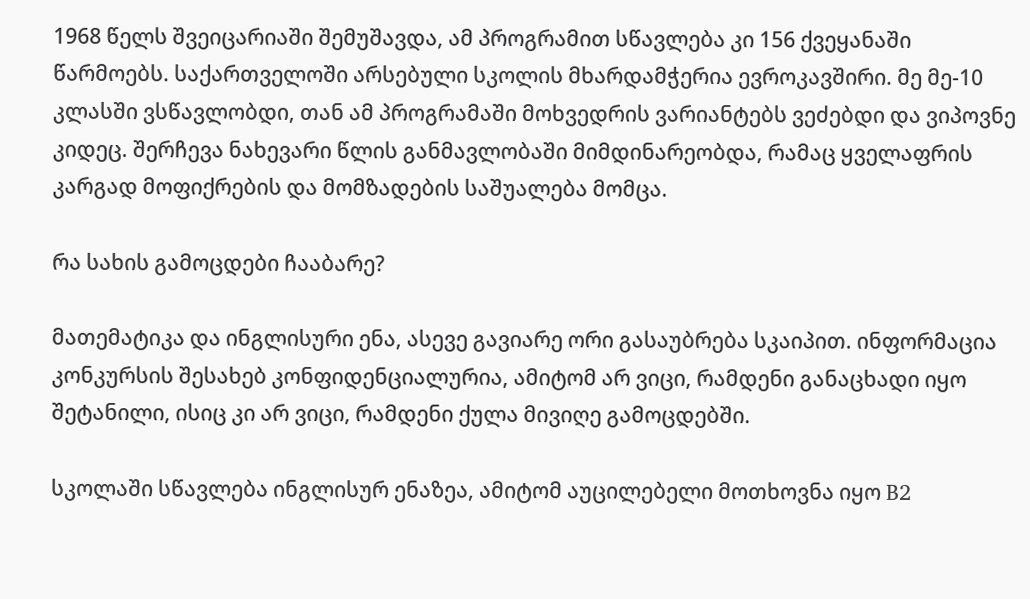1968 წელს შვეიცარიაში შემუშავდა, ამ პროგრამით სწავლება კი 156 ქვეყანაში წარმოებს. საქართველოში არსებული სკოლის მხარდამჭერია ევროკავშირი. მე მე-10 კლასში ვსწავლობდი, თან ამ პროგრამაში მოხვედრის ვარიანტებს ვეძებდი და ვიპოვნე კიდეც. შერჩევა ნახევარი წლის განმავლობაში მიმდინარეობდა, რამაც ყველაფრის კარგად მოფიქრების და მომზადების საშუალება მომცა.

რა სახის გამოცდები ჩააბარე?

მათემატიკა და ინგლისური ენა, ასევე გავიარე ორი გასაუბრება სკაიპით. ინფორმაცია კონკურსის შესახებ კონფიდენციალურია, ამიტომ არ ვიცი, რამდენი განაცხადი იყო შეტანილი, ისიც კი არ ვიცი, რამდენი ქულა მივიღე გამოცდებში.

სკოლაში სწავლება ინგლისურ ენაზეა, ამიტომ აუცილებელი მოთხოვნა იყო B2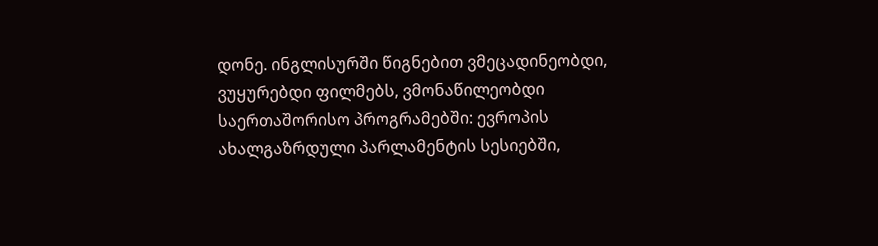დონე. ინგლისურში წიგნებით ვმეცადინეობდი, ვუყურებდი ფილმებს, ვმონაწილეობდი საერთაშორისო პროგრამებში: ევროპის ახალგაზრდული პარლამენტის სესიებში,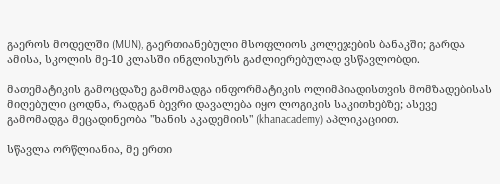გაეროს მოდელში (MUN), გაერთიანებული მსოფლიოს კოლეჯების ბანაკში; გარდა ამისა, სკოლის მე-10 კლასში ინგლისურს გაძლიერებულად ვსწავლობდი.

მათემატიკის გამოცდაზე გამომადგა ინფორმატიკის ოლიმპიადისთვის მომზადებისას მიღებული ცოდნა, რადგან ბევრი დავალება იყო ლოგიკის საკითხებზე; ასევე გამომადგა მეცადინეობა "ხანის აკადემიის" (khanacademy) აპლიკაციით.

სწავლა ორწლიანია, მე ერთი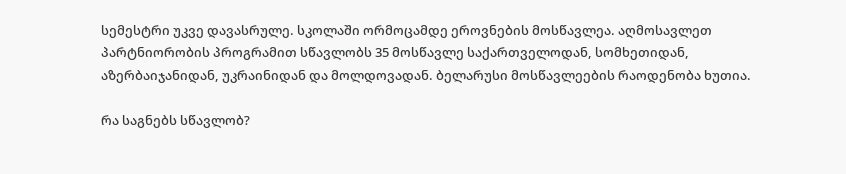სემესტრი უკვე დავასრულე. სკოლაში ორმოცამდე ეროვნების მოსწავლეა. აღმოსავლეთ პარტნიორობის პროგრამით სწავლობს 35 მოსწავლე საქართველოდან, სომხეთიდან, აზერბაიჯანიდან, უკრაინიდან და მოლდოვადან. ბელარუსი მოსწავლეების რაოდენობა ხუთია.

რა საგნებს სწავლობ?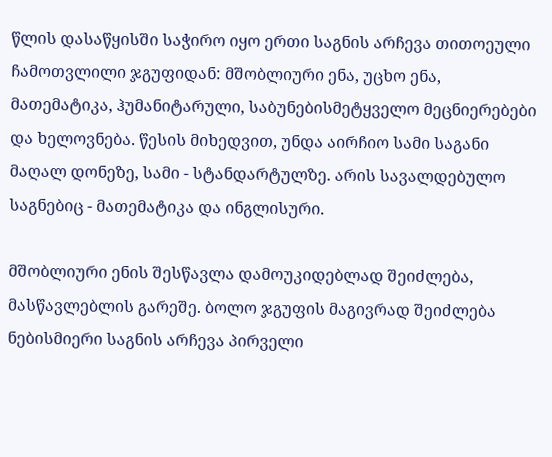წლის დასაწყისში საჭირო იყო ერთი საგნის არჩევა თითოეული ჩამოთვლილი ჯგუფიდან: მშობლიური ენა, უცხო ენა, მათემატიკა, ჰუმანიტარული, საბუნებისმეტყველო მეცნიერებები და ხელოვნება. წესის მიხედვით, უნდა აირჩიო სამი საგანი მაღალ დონეზე, სამი - სტანდარტულზე. არის სავალდებულო საგნებიც - მათემატიკა და ინგლისური.

მშობლიური ენის შესწავლა დამოუკიდებლად შეიძლება, მასწავლებლის გარეშე. ბოლო ჯგუფის მაგივრად შეიძლება ნებისმიერი საგნის არჩევა პირველი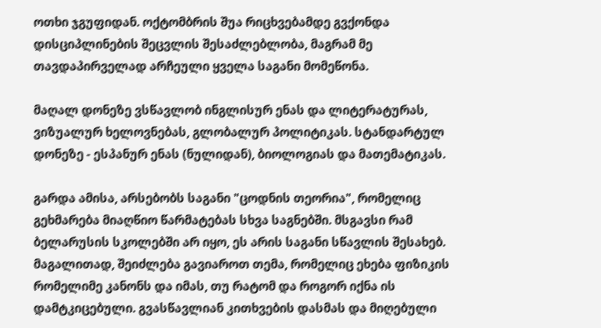ოთხი ჯგუფიდან. ოქტომბრის შუა რიცხვებამდე გვქონდა დისციპლინების შეცვლის შესაძლებლობა, მაგრამ მე თავდაპირველად არჩეული ყველა საგანი მომეწონა.

მაღალ დონეზე ვსწავლობ ინგლისურ ენას და ლიტერატურას, ვიზუალურ ხელოვნებას, გლობალურ პოლიტიკას. სტანდარტულ დონეზე - ესპანურ ენას (ნულიდან), ბიოლოგიას და მათემატიკას.

გარდა ამისა, არსებობს საგანი "ცოდნის თეორია", რომელიც გეხმარება მიაღწიო წარმატებას სხვა საგნებში. მსგავსი რამ ბელარუსის სკოლებში არ იყო, ეს არის საგანი სწავლის შესახებ. მაგალითად, შეიძლება გავიაროთ თემა, რომელიც ეხება ფიზიკის რომელიმე კანონს და იმას, თუ რატომ და როგორ იქნა ის დამტკიცებული. გვასწავლიან კითხვების დასმას და მიღებული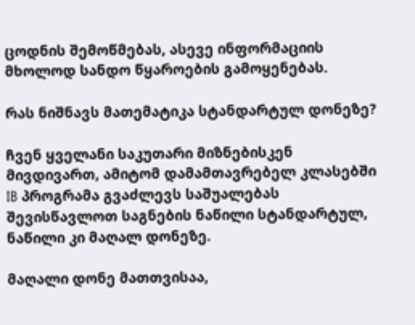ცოდნის შემოწმებას, ასევე ინფორმაციის მხოლოდ სანდო წყაროების გამოყენებას.

რას ნიშნავს მათემატიკა სტანდარტულ დონეზე?

ჩვენ ყველანი საკუთარი მიზნებისკენ მივდივართ, ამიტომ დამამთავრებელ კლასებში IB პროგრამა გვაძლევს საშუალებას შევისწავლოთ საგნების ნაწილი სტანდარტულ, ნაწილი კი მაღალ დონეზე.

მაღალი დონე მათთვისაა,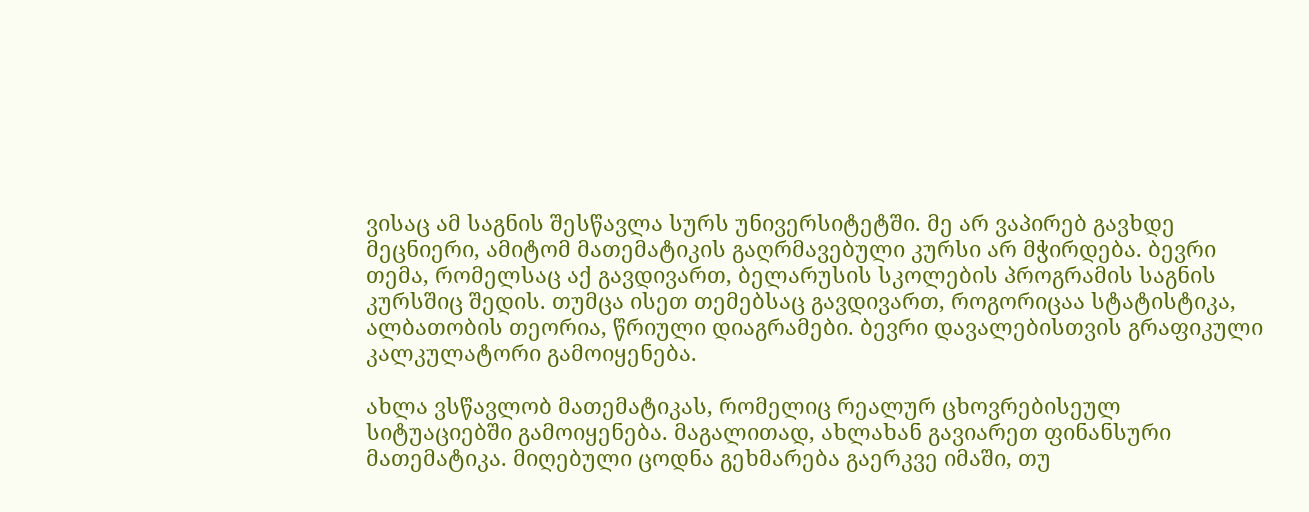ვისაც ამ საგნის შესწავლა სურს უნივერსიტეტში. მე არ ვაპირებ გავხდე მეცნიერი, ამიტომ მათემატიკის გაღრმავებული კურსი არ მჭირდება. ბევრი თემა, რომელსაც აქ გავდივართ, ბელარუსის სკოლების პროგრამის საგნის კურსშიც შედის. თუმცა ისეთ თემებსაც გავდივართ, როგორიცაა სტატისტიკა, ალბათობის თეორია, წრიული დიაგრამები. ბევრი დავალებისთვის გრაფიკული კალკულატორი გამოიყენება.

ახლა ვსწავლობ მათემატიკას, რომელიც რეალურ ცხოვრებისეულ სიტუაციებში გამოიყენება. მაგალითად, ახლახან გავიარეთ ფინანსური მათემატიკა. მიღებული ცოდნა გეხმარება გაერკვე იმაში, თუ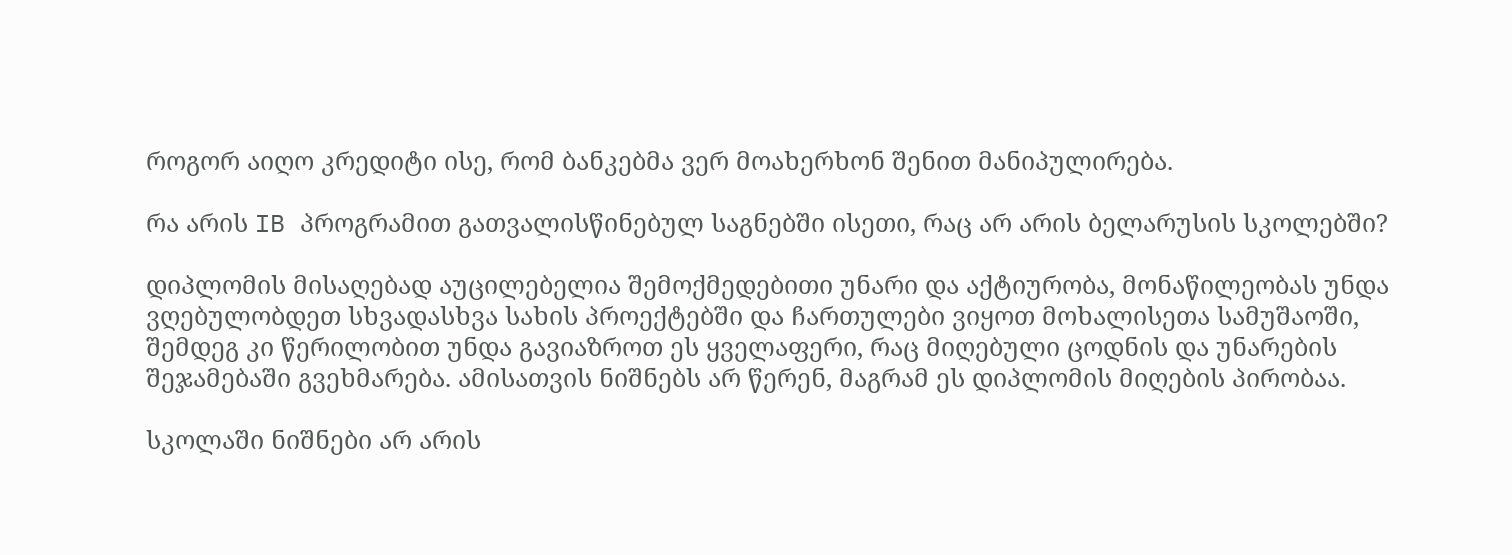როგორ აიღო კრედიტი ისე, რომ ბანკებმა ვერ მოახერხონ შენით მანიპულირება.

რა არის IB პროგრამით გათვალისწინებულ საგნებში ისეთი, რაც არ არის ბელარუსის სკოლებში?

დიპლომის მისაღებად აუცილებელია შემოქმედებითი უნარი და აქტიურობა, მონაწილეობას უნდა ვღებულობდეთ სხვადასხვა სახის პროექტებში და ჩართულები ვიყოთ მოხალისეთა სამუშაოში, შემდეგ კი წერილობით უნდა გავიაზროთ ეს ყველაფერი, რაც მიღებული ცოდნის და უნარების შეჯამებაში გვეხმარება. ამისათვის ნიშნებს არ წერენ, მაგრამ ეს დიპლომის მიღების პირობაა.

სკოლაში ნიშნები არ არის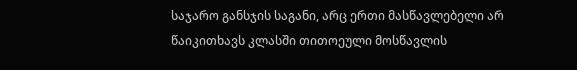საჯარო განსჯის საგანი, არც ერთი მასწავლებელი არ წაიკითხავს კლასში თითოეული მოსწავლის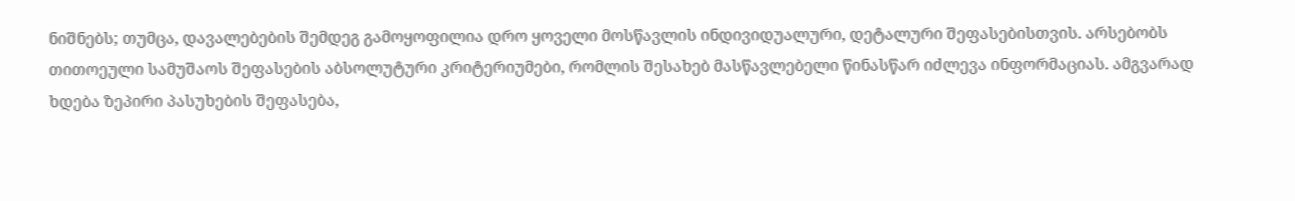ნიშნებს; თუმცა, დავალებების შემდეგ გამოყოფილია დრო ყოველი მოსწავლის ინდივიდუალური, დეტალური შეფასებისთვის. არსებობს თითოეული სამუშაოს შეფასების აბსოლუტური კრიტერიუმები, რომლის შესახებ მასწავლებელი წინასწარ იძლევა ინფორმაციას. ამგვარად ხდება ზეპირი პასუხების შეფასება,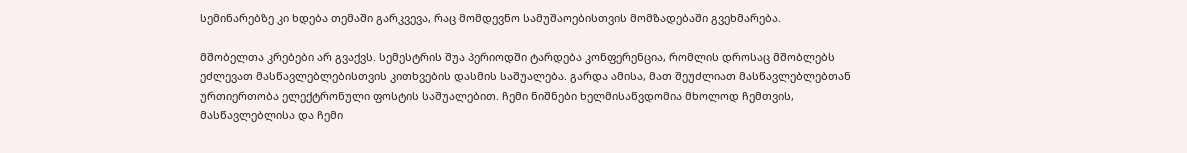სემინარებზე კი ხდება თემაში გარკვევა, რაც მომდევნო სამუშაოებისთვის მომზადებაში გვეხმარება.

მშობელთა კრებები არ გვაქვს. სემესტრის შუა პერიოდში ტარდება კონფერენცია, რომლის დროსაც მშობლებს ეძლევათ მასწავლებლებისთვის კითხვების დასმის საშუალება. გარდა ამისა, მათ შეუძლიათ მასწავლებლებთან ურთიერთობა ელექტრონული ფოსტის საშუალებით. ჩემი ნიშნები ხელმისაწვდომია მხოლოდ ჩემთვის, მასწავლებლისა და ჩემი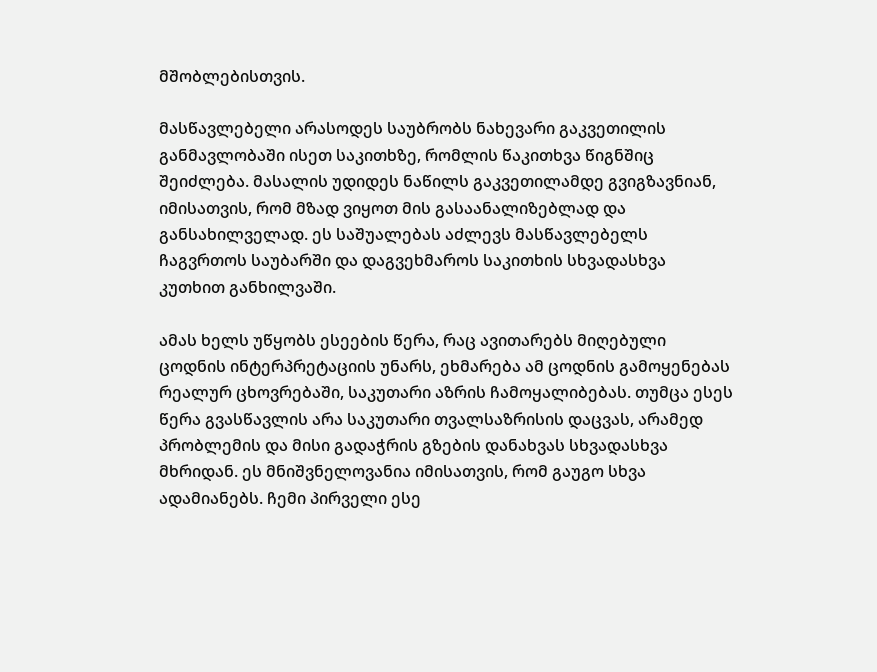მშობლებისთვის.

მასწავლებელი არასოდეს საუბრობს ნახევარი გაკვეთილის განმავლობაში ისეთ საკითხზე, რომლის წაკითხვა წიგნშიც შეიძლება. მასალის უდიდეს ნაწილს გაკვეთილამდე გვიგზავნიან, იმისათვის, რომ მზად ვიყოთ მის გასაანალიზებლად და განსახილველად. ეს საშუალებას აძლევს მასწავლებელს ჩაგვრთოს საუბარში და დაგვეხმაროს საკითხის სხვადასხვა კუთხით განხილვაში.

ამას ხელს უწყობს ესეების წერა, რაც ავითარებს მიღებული ცოდნის ინტერპრეტაციის უნარს, ეხმარება ამ ცოდნის გამოყენებას რეალურ ცხოვრებაში, საკუთარი აზრის ჩამოყალიბებას. თუმცა ესეს წერა გვასწავლის არა საკუთარი თვალსაზრისის დაცვას, არამედ პრობლემის და მისი გადაჭრის გზების დანახვას სხვადასხვა მხრიდან. ეს მნიშვნელოვანია იმისათვის, რომ გაუგო სხვა ადამიანებს. ჩემი პირველი ესე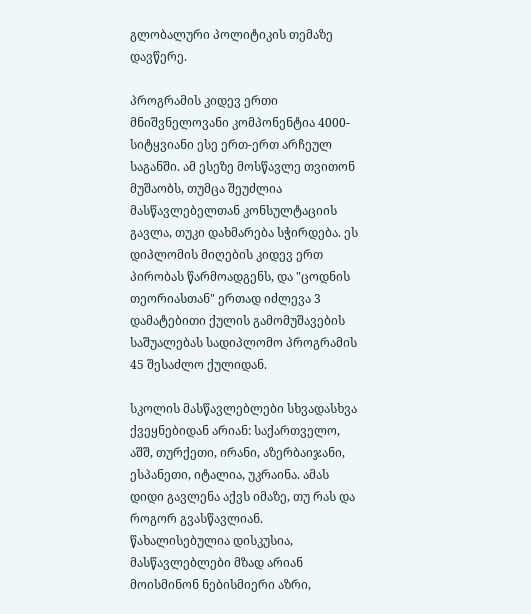გლობალური პოლიტიკის თემაზე დავწერე.

პროგრამის კიდევ ერთი მნიშვნელოვანი კომპონენტია 4000-სიტყვიანი ესე ერთ-ერთ არჩეულ საგანში. ამ ესეზე მოსწავლე თვითონ მუშაობს, თუმცა შეუძლია მასწავლებელთან კონსულტაციის გავლა, თუკი დახმარება სჭირდება. ეს დიპლომის მიღების კიდევ ერთ პირობას წარმოადგენს, და "ცოდნის თეორიასთან" ერთად იძლევა 3 დამატებითი ქულის გამომუშავების საშუალებას სადიპლომო პროგრამის 45 შესაძლო ქულიდან.

სკოლის მასწავლებლები სხვადასხვა ქვეყნებიდან არიან: საქართველო, აშშ, თურქეთი, ირანი, აზერბაიჯანი, ესპანეთი, იტალია, უკრაინა. ამას დიდი გავლენა აქვს იმაზე, თუ რას და როგორ გვასწავლიან. წახალისებულია დისკუსია, მასწავლებლები მზად არიან მოისმინონ ნებისმიერი აზრი,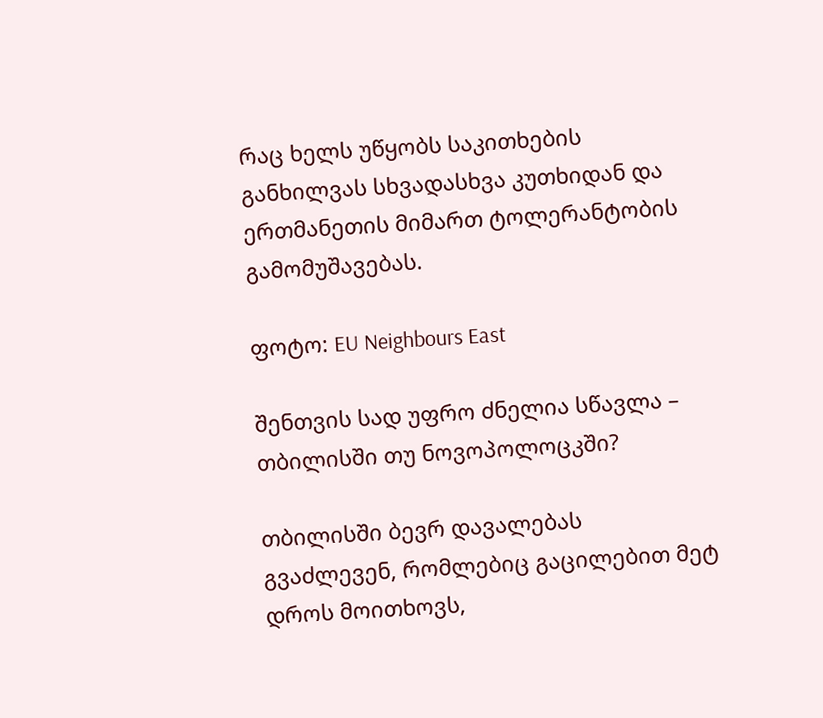რაც ხელს უწყობს საკითხების განხილვას სხვადასხვა კუთხიდან და ერთმანეთის მიმართ ტოლერანტობის გამომუშავებას.

ფოტო: EU Neighbours East

შენთვის სად უფრო ძნელია სწავლა – თბილისში თუ ნოვოპოლოცკში?

თბილისში ბევრ დავალებას გვაძლევენ, რომლებიც გაცილებით მეტ დროს მოითხოვს,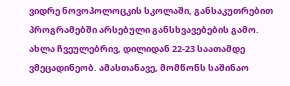ვიდრე ნოვოპოლოცკის სკოლაში, განსაკუთრებით პროგრამებში არსებული განსხვავებების გამო. ახლა ჩვეულებრივ, დილიდან 22-23 საათამდე ვმეცადინეობ. ამასთანავე, მომწონს საშინაო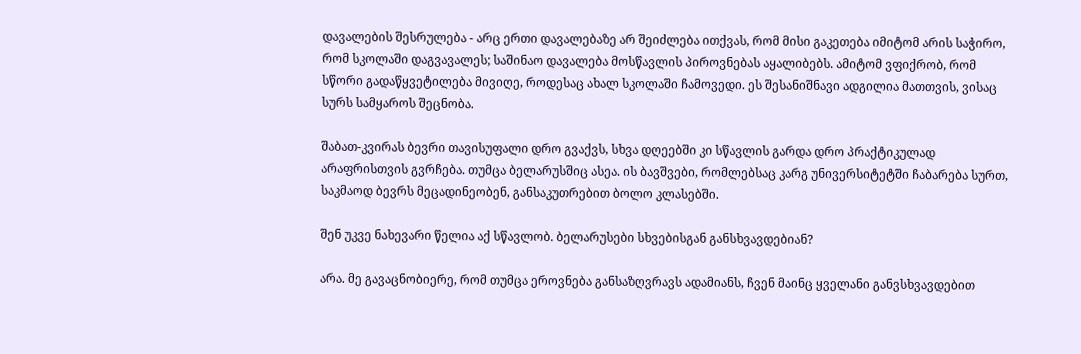დავალების შესრულება - არც ერთი დავალებაზე არ შეიძლება ითქვას, რომ მისი გაკეთება იმიტომ არის საჭირო, რომ სკოლაში დაგვავალეს; საშინაო დავალება მოსწავლის პიროვნებას აყალიბებს. ამიტომ ვფიქრობ, რომ სწორი გადაწყვეტილება მივიღე, როდესაც ახალ სკოლაში ჩამოვედი. ეს შესანიშნავი ადგილია მათთვის, ვისაც სურს სამყაროს შეცნობა.

შაბათ-კვირას ბევრი თავისუფალი დრო გვაქვს, სხვა დღეებში კი სწავლის გარდა დრო პრაქტიკულად არაფრისთვის გვრჩება. თუმცა ბელარუსშიც ასეა. ის ბავშვები, რომლებსაც კარგ უნივერსიტეტში ჩაბარება სურთ, საკმაოდ ბევრს მეცადინეობენ, განსაკუთრებით ბოლო კლასებში.

შენ უკვე ნახევარი წელია აქ სწავლობ. ბელარუსები სხვებისგან განსხვავდებიან?

არა. მე გავაცნობიერე, რომ თუმცა ეროვნება განსაზღვრავს ადამიანს, ჩვენ მაინც ყველანი განვსხვავდებით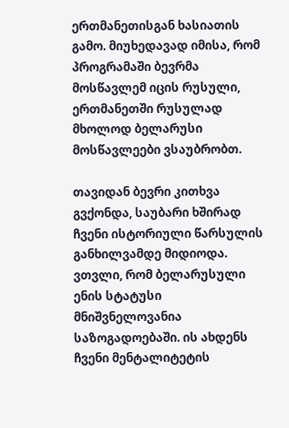ერთმანეთისგან ხასიათის გამო. მიუხედავად იმისა, რომ პროგრამაში ბევრმა მოსწავლემ იცის რუსული, ერთმანეთში რუსულად მხოლოდ ბელარუსი მოსწავლეები ვსაუბრობთ.

თავიდან ბევრი კითხვა გვქონდა, საუბარი ხშირად ჩვენი ისტორიული წარსულის განხილვამდე მიდიოდა. ვთვლი, რომ ბელარუსული ენის სტატუსი მნიშვნელოვანია საზოგადოებაში. ის ახდენს ჩვენი მენტალიტეტის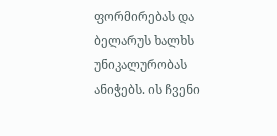ფორმირებას და ბელარუს ხალხს უნიკალურობას ანიჭებს. ის ჩვენი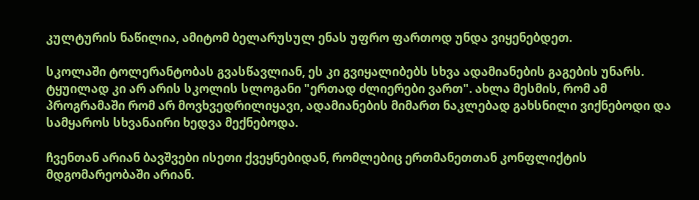კულტურის ნაწილია, ამიტომ ბელარუსულ ენას უფრო ფართოდ უნდა ვიყენებდეთ.

სკოლაში ტოლერანტობას გვასწავლიან, ეს კი გვიყალიბებს სხვა ადამიანების გაგების უნარს. ტყუილად კი არ არის სკოლის სლოგანი "ერთად ძლიერები ვართ". ახლა მესმის, რომ ამ პროგრამაში რომ არ მოვხვედრილიყავი, ადამიანების მიმართ ნაკლებად გახსნილი ვიქნებოდი და სამყაროს სხვანაირი ხედვა მექნებოდა.

ჩვენთან არიან ბავშვები ისეთი ქვეყნებიდან, რომლებიც ერთმანეთთან კონფლიქტის მდგომარეობაში არიან.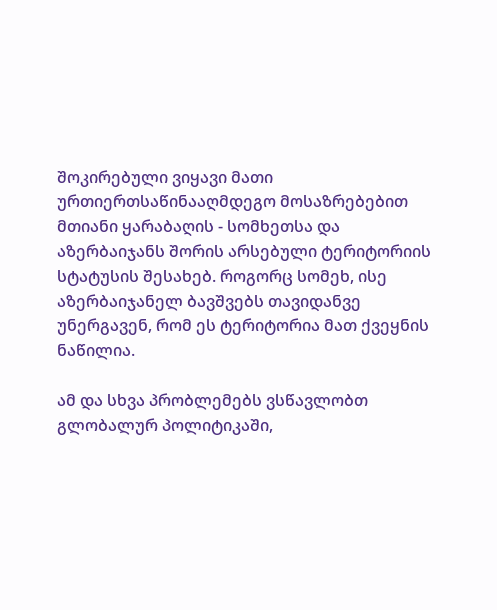შოკირებული ვიყავი მათი ურთიერთსაწინააღმდეგო მოსაზრებებით მთიანი ყარაბაღის - სომხეთსა და აზერბაიჯანს შორის არსებული ტერიტორიის სტატუსის შესახებ. როგორც სომეხ, ისე აზერბაიჯანელ ბავშვებს თავიდანვე უნერგავენ, რომ ეს ტერიტორია მათ ქვეყნის ნაწილია.

ამ და სხვა პრობლემებს ვსწავლობთ გლობალურ პოლიტიკაში,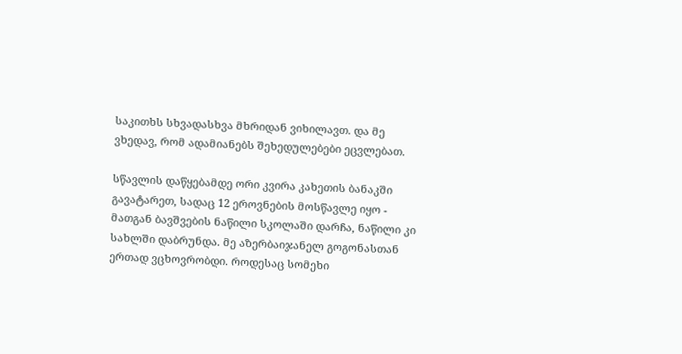საკითხს სხვადასხვა მხრიდან ვიხილავთ. და მე ვხედავ, რომ ადამიანებს შეხედულებები ეცვლებათ.

სწავლის დაწყებამდე ორი კვირა კახეთის ბანაკში გავატარეთ, სადაც 12 ეროვნების მოსწავლე იყო - მათგან ბავშვების ნაწილი სკოლაში დარჩა, ნაწილი კი სახლში დაბრუნდა. მე აზერბაიჯანელ გოგონასთან ერთად ვცხოვრობდი. როდესაც სომეხი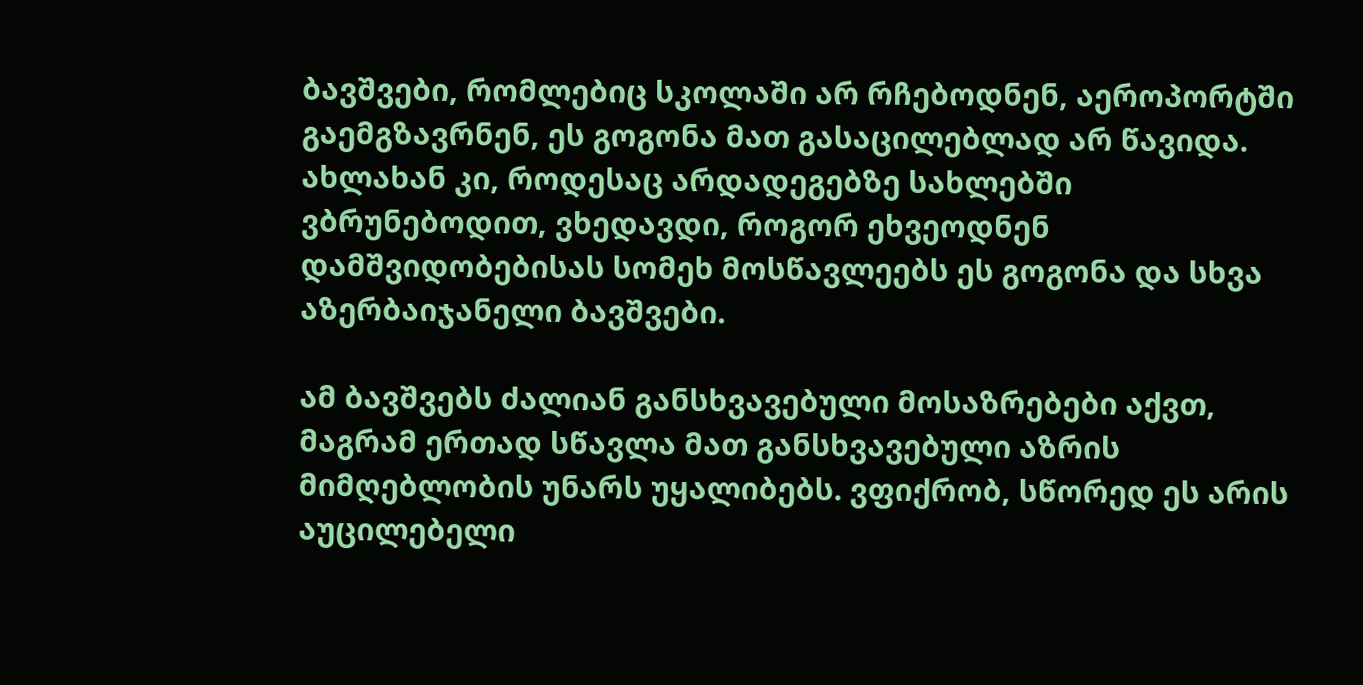ბავშვები, რომლებიც სკოლაში არ რჩებოდნენ, აეროპორტში გაემგზავრნენ, ეს გოგონა მათ გასაცილებლად არ წავიდა. ახლახან კი, როდესაც არდადეგებზე სახლებში ვბრუნებოდით, ვხედავდი, როგორ ეხვეოდნენ დამშვიდობებისას სომეხ მოსწავლეებს ეს გოგონა და სხვა აზერბაიჯანელი ბავშვები.

ამ ბავშვებს ძალიან განსხვავებული მოსაზრებები აქვთ, მაგრამ ერთად სწავლა მათ განსხვავებული აზრის მიმღებლობის უნარს უყალიბებს. ვფიქრობ, სწორედ ეს არის აუცილებელი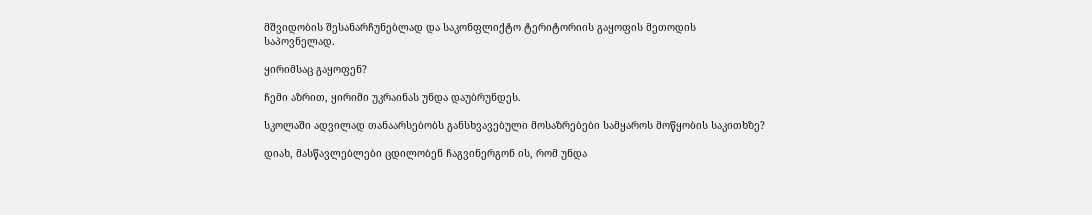მშვიდობის შესანარჩუნებლად და საკონფლიქტო ტერიტორიის გაყოფის მეთოდის საპოვნელად.

ყირიმსაც გაყოფენ?

ჩემი აზრით, ყირიმი უკრაინას უნდა დაუბრუნდეს.

სკოლაში ადვილად თანაარსებობს განსხვავებული მოსაზრებები სამყაროს მოწყობის საკითხზე?

დიახ, მასწავლებლები ცდილობენ ჩაგვინერგონ ის, რომ უნდა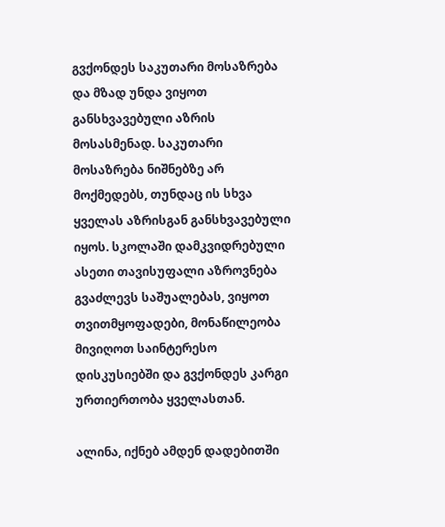გვქონდეს საკუთარი მოსაზრება და მზად უნდა ვიყოთ განსხვავებული აზრის მოსასმენად. საკუთარი მოსაზრება ნიშნებზე არ მოქმედებს, თუნდაც ის სხვა ყველას აზრისგან განსხვავებული იყოს. სკოლაში დამკვიდრებული ასეთი თავისუფალი აზროვნება გვაძლევს საშუალებას, ვიყოთ თვითმყოფადები, მონაწილეობა მივიღოთ საინტერესო დისკუსიებში და გვქონდეს კარგი ურთიერთობა ყველასთან.

ალინა, იქნებ ამდენ დადებითში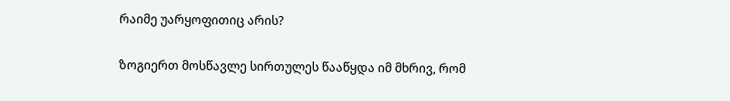რაიმე უარყოფითიც არის?

ზოგიერთ მოსწავლე სირთულეს წააწყდა იმ მხრივ, რომ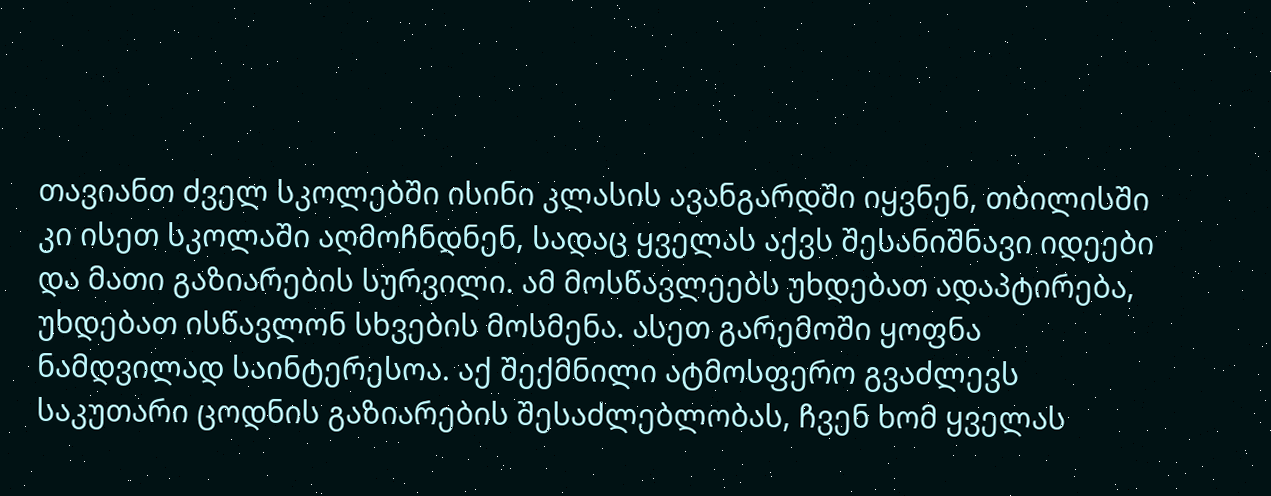თავიანთ ძველ სკოლებში ისინი კლასის ავანგარდში იყვნენ, თბილისში კი ისეთ სკოლაში აღმოჩნდნენ, სადაც ყველას აქვს შესანიშნავი იდეები და მათი გაზიარების სურვილი. ამ მოსწავლეებს უხდებათ ადაპტირება, უხდებათ ისწავლონ სხვების მოსმენა. ასეთ გარემოში ყოფნა ნამდვილად საინტერესოა. აქ შექმნილი ატმოსფერო გვაძლევს საკუთარი ცოდნის გაზიარების შესაძლებლობას, ჩვენ ხომ ყველას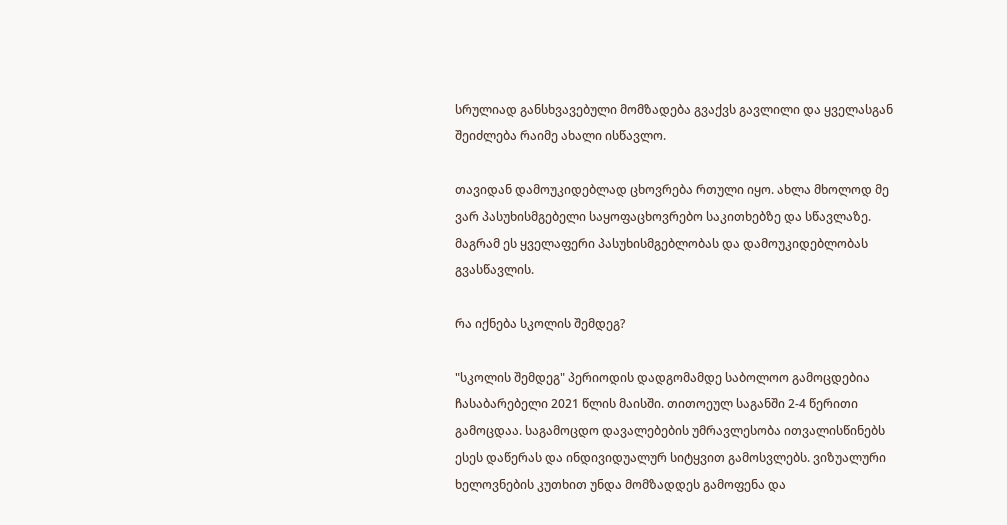სრულიად განსხვავებული მომზადება გვაქვს გავლილი და ყველასგან შეიძლება რაიმე ახალი ისწავლო.

თავიდან დამოუკიდებლად ცხოვრება რთული იყო. ახლა მხოლოდ მე ვარ პასუხისმგებელი საყოფაცხოვრებო საკითხებზე და სწავლაზე. მაგრამ ეს ყველაფერი პასუხისმგებლობას და დამოუკიდებლობას გვასწავლის.

რა იქნება სკოლის შემდეგ?

"სკოლის შემდეგ" პერიოდის დადგომამდე საბოლოო გამოცდებია ჩასაბარებელი 2021 წლის მაისში. თითოეულ საგანში 2-4 წერითი გამოცდაა. საგამოცდო დავალებების უმრავლესობა ითვალისწინებს ესეს დაწერას და ინდივიდუალურ სიტყვით გამოსვლებს. ვიზუალური ხელოვნების კუთხით უნდა მომზადდეს გამოფენა და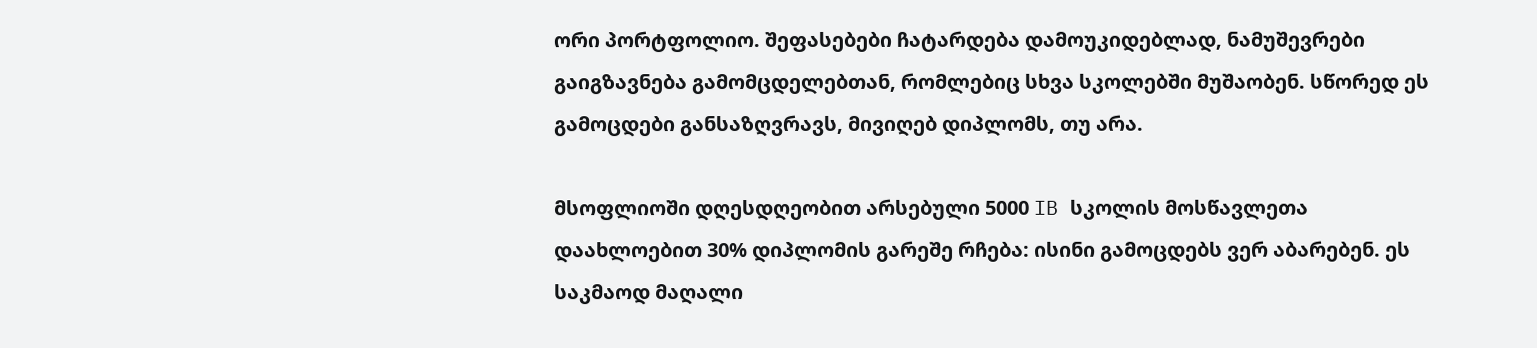ორი პორტფოლიო. შეფასებები ჩატარდება დამოუკიდებლად, ნამუშევრები გაიგზავნება გამომცდელებთან, რომლებიც სხვა სკოლებში მუშაობენ. სწორედ ეს გამოცდები განსაზღვრავს, მივიღებ დიპლომს, თუ არა.

მსოფლიოში დღესდღეობით არსებული 5000 IB სკოლის მოსწავლეთა დაახლოებით 30% დიპლომის გარეშე რჩება: ისინი გამოცდებს ვერ აბარებენ. ეს საკმაოდ მაღალი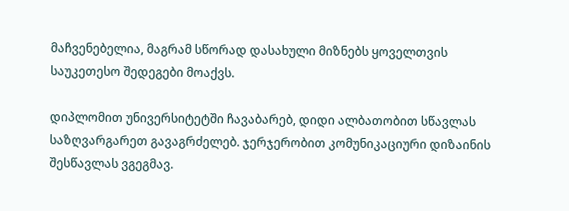მაჩვენებელია, მაგრამ სწორად დასახული მიზნებს ყოველთვის საუკეთესო შედეგები მოაქვს.

დიპლომით უნივერსიტეტში ჩავაბარებ, დიდი ალბათობით სწავლას საზღვარგარეთ გავაგრძელებ. ჯერჯერობით კომუნიკაციური დიზაინის შესწავლას ვგეგმავ.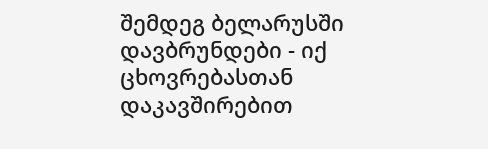შემდეგ ბელარუსში დავბრუნდები - იქ ცხოვრებასთან დაკავშირებით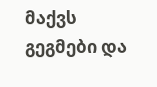მაქვს გეგმები და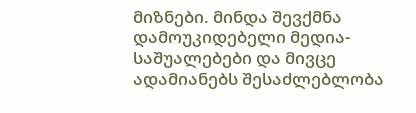მიზნები. მინდა შევქმნა დამოუკიდებელი მედია-საშუალებები და მივცე ადამიანებს შესაძლებლობა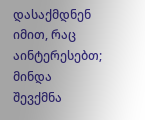დასაქმდნენ იმით, რაც აინტერესებთ; მინდა შევქმნა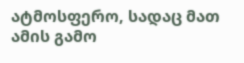ატმოსფერო, სადაც მათ ამის გამო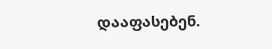დააფასებენ.